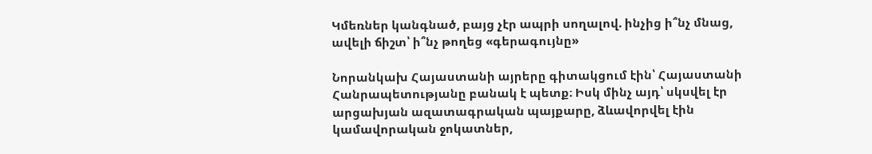Կմեռներ կանգնած, բայց չէր ապրի սողալով. ինչից ի՞նչ մնաց, ավելի ճիշտ՝ ի՞նչ թողեց «գերագույնը»

Նորանկախ Հայաստանի այրերը գիտակցում էին՝ Հայաստանի Հանրապետությանը բանակ է պետք։ Իսկ մինչ այդ՝ սկսվել էր արցախյան ազատագրական պայքարը, ձևավորվել էին կամավորական ջոկատներ,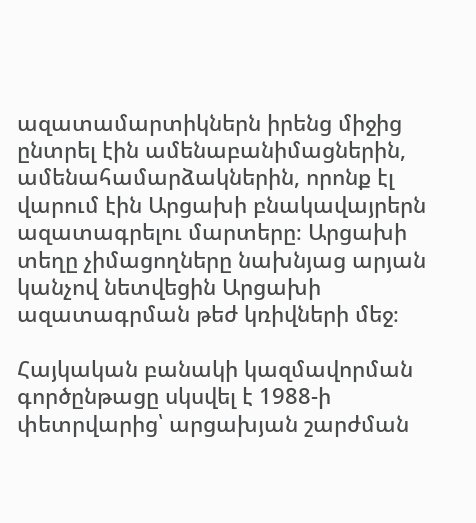ազատամարտիկներն իրենց միջից ընտրել էին ամենաբանիմացներին, ամենահամարձակներին, որոնք էլ վարում էին Արցախի բնակավայրերն ազատագրելու մարտերը։ Արցախի տեղը չիմացողները նախնյաց արյան կանչով նետվեցին Արցախի ազատագրման թեժ կռիվների մեջ։

Հայկական բանակի կազմավորման գործընթացը սկսվել է 1988-ի փետրվարից՝ արցախյան շարժման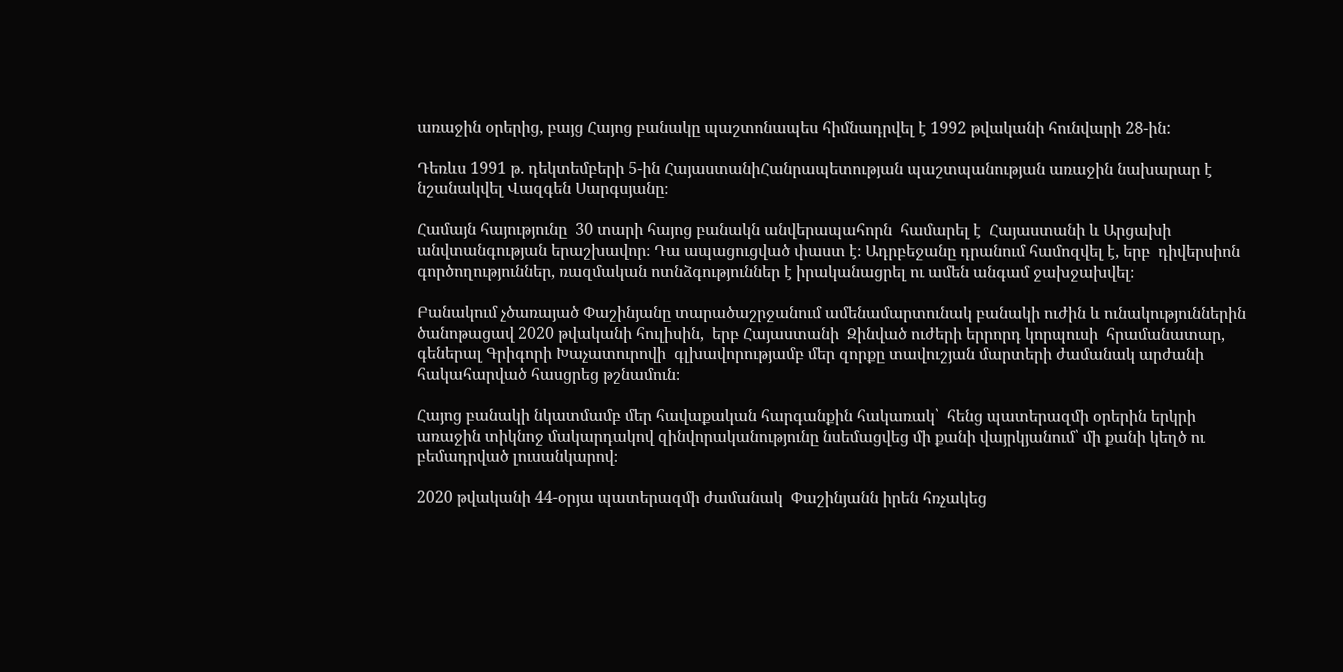առաջին օրերից, բայց Հայոց բանակը պաշտոնապես հիմնադրվել է 1992 թվականի հունվարի 28-ին:

Դեռևս 1991 թ. դեկտեմբերի 5-ին ՀայաստանիՀանրապետության պաշտպանության առաջին նախարար է նշանակվել Վազգեն Սարգսյանը։

Համայն հայությունը  30 տարի հայոց բանակն անվերապահորն  համարել է  Հայաստանի և Արցախի անվտանգության երաշխավոր։ Դա ապացուցված փաստ է։ Ադրբեջանը դրանում համոզվել է, երբ  դիվերսիոն գործողություններ, ռազմական ոտնձգություններ է իրականացրել ու ամեն անգամ ջախջախվել։

Բանակում չծառայած Փաշինյանը տարածաշրջանում ամենամարտունակ բանակի ուժին և ունակություններին ծանոթացավ 2020 թվականի հուլիսին,  երբ Հայաստանի  Զինված ուժերի երրորդ կորպուսի  հրամանատար, գեներալ Գրիգորի Խաչատուրովի  գլխավորությամբ մեր զորքը տավուշյան մարտերի ժամանակ արժանի հակահարված հասցրեց թշնամուն։

Հայոց բանակի նկատմամբ մեր հավաքական հարգանքին հակառակ՝  հենց պատերազմի օրերին երկրի առաջին տիկնոջ մակարդակով զինվորականությունը նսեմացվեց մի քանի վայրկյանում՝ մի քանի կեղծ ու բեմադրված լուսանկարով։

2020 թվականի 44-օրյա պատերազմի ժամանակ  Փաշինյանն իրեն հռչակեց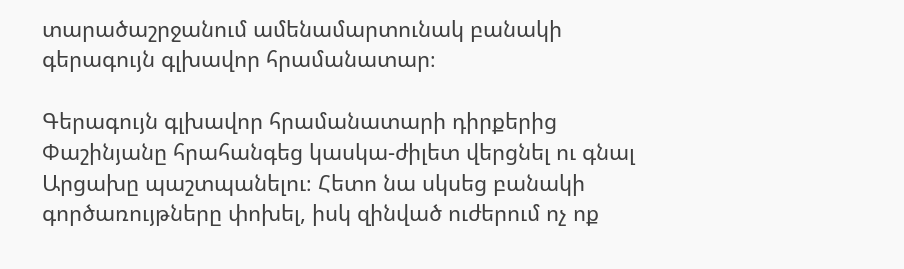տարածաշրջանում ամենամարտունակ բանակի գերագույն գլխավոր հրամանատար։

Գերագույն գլխավոր հրամանատարի դիրքերից Փաշինյանը հրահանգեց կասկա-ժիլետ վերցնել ու գնալ Արցախը պաշտպանելու։ Հետո նա սկսեց բանակի գործառույթները փոխել, իսկ զինված ուժերում ոչ ոք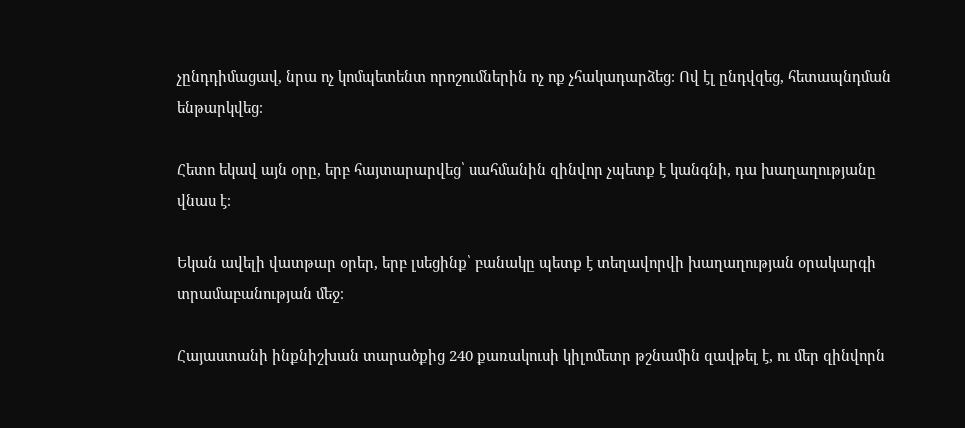չընդդիմացավ, նրա ոչ կոմպետենտ որոշումներին ոչ ոք չհակադարձեց։ Ով էլ ընդվզեց, հետապնդման ենթարկվեց։

Հետո եկավ այն օրը, երբ հայտարարվեց՝ սահմանին զինվոր չպետք է կանգնի, դա խաղաղությանը վնաս է։

Եկան ավելի վատթար օրեր, երբ լսեցինք՝ բանակը պետք է տեղավորվի խաղաղության օրակարգի տրամաբանության մեջ։

Հայաստանի ինքնիշխան տարածքից 240 քառակուսի կիլոմետր թշնամին զավթել է, ու մեր զինվորն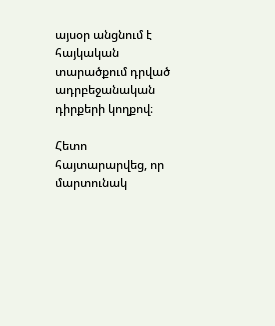այսօր անցնում է հայկական տարածքում դրված ադրբեջանական դիրքերի կողքով։

Հետո հայտարարվեց, որ մարտունակ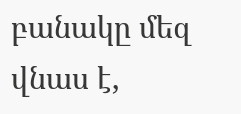բանակը մեզ վնաս է,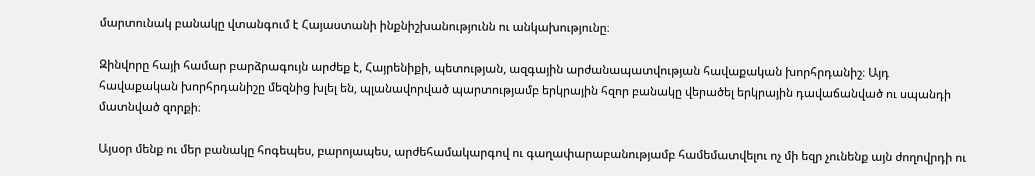մարտունակ բանակը վտանգում է Հայաստանի ինքնիշխանությունն ու անկախությունը։

Զինվորը հայի համար բարձրագույն արժեք է, Հայրենիքի, պետության, ազգային արժանապատվության հավաքական խորհրդանիշ։ Այդ հավաքական խորհրդանիշը մեզնից խլել են, պլանավորված պարտությամբ երկրային հզոր բանակը վերածել երկրային դավաճանված ու սպանդի մատնված զորքի։

Այսօր մենք ու մեր բանակը հոգեպես, բարոյապես, արժեհամակարգով ու գաղափարաբանությամբ համեմատվելու ոչ մի եզր չունենք այն ժողովրդի ու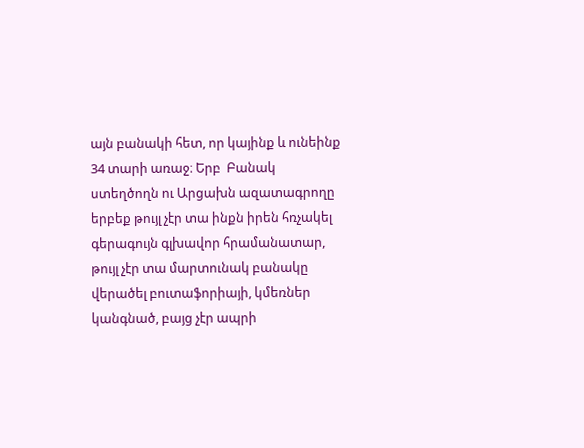այն բանակի հետ, որ կայինք և ունեինք 34 տարի առաջ։ Երբ  Բանակ ստեղծողն ու Արցախն ազատագրողը երբեք թույլ չէր տա ինքն իրեն հռչակել  գերագույն գլխավոր հրամանատար, թույլ չէր տա մարտունակ բանակը վերածել բուտաֆորիայի, կմեռներ կանգնած, բայց չէր ապրի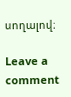սողալով։

Leave a comment